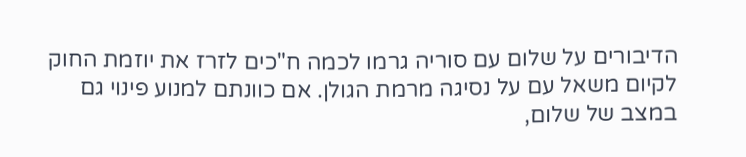הדיבורים על שלום עם סוריה גרמו לכמה ח"כים לזרז את יוזמת החוק לקיום משאל עם על נסיגה מרמת הגולן. אם כוונתם למנוע פינוי גם במצב של שלום,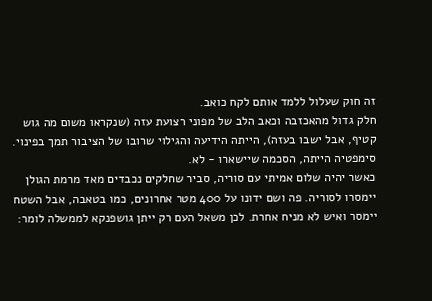זה חוק שעלול ללמד אותם לקח כואב.
חלק גדול מהאכזבה וכאב הלב של מפוני רצועת עזה (שנקראו משום מה גוש קטיף, אבל ישבו בעזה), הייתה הידיעה והגילוי שרובו של הציבור תמך בפינוי. סימפטיה הייתה, הסכמה שיישארו - לא.
כאשר יהיה שלום אמיתי עם סוריה, סביר שחלקים נכבדים מאד מרמת הגולן יימסרו לסוריה. פה ושם ידונו על 400 מטר אחרונים, כמו בטאבה, אבל השטח יימסר ואיש לא מניח אחרת. לכן משאל העם רק ייתן גושפנקא לממשלה לומר: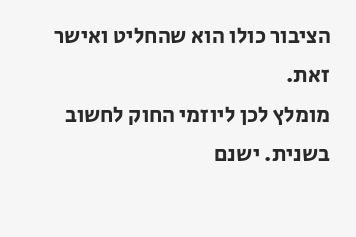הציבור כולו הוא שהחליט ואישר זאת.
מומלץ לכן ליוזמי החוק לחשוב בשנית. ישנם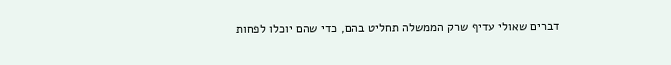דברים שאולי עדיף שרק הממשלה תחליט בהם, כדי שהם יוכלו לפחות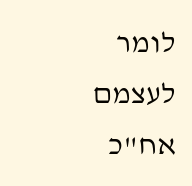לומר לעצמם אח"כ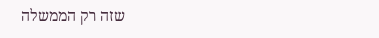שזה רק הממשלה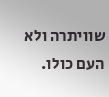שוויתרה ולא העם כולו.